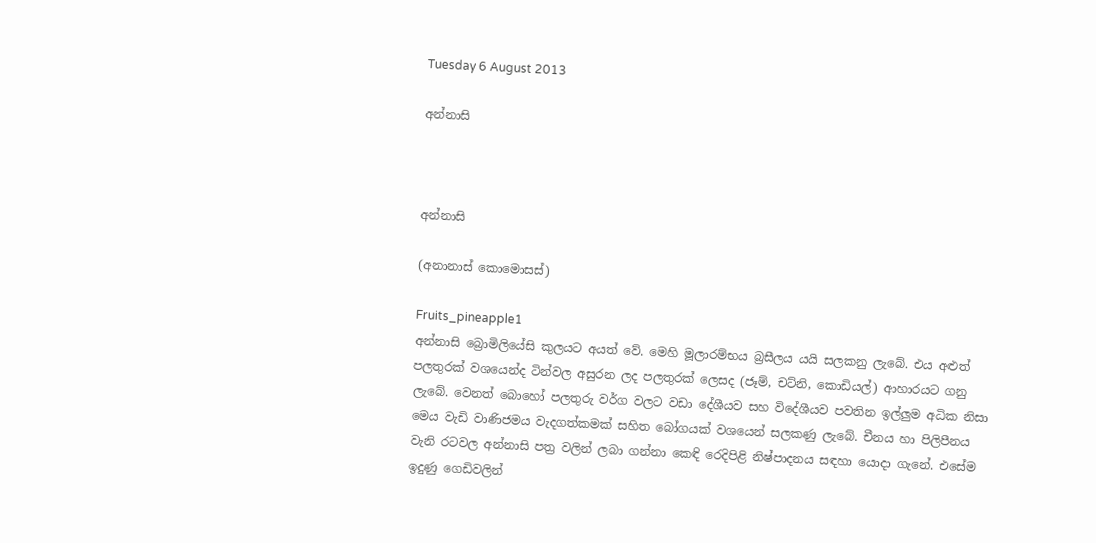Tuesday 6 August 2013

අන්නාසි



අන්නාසි

(අනානාස් කොමොසස්)

Fruits_pineapple1
අන්නාසි බ්‍රොමිලියේසි කුලයට අයත් වේ. මෙහි මූලාරම්භය බ්‍රසීලය යයි සලකනු ලැබේ. එය අළුත් පලතුරක් වශයෙන්ද ටින්වල අසුරන ලද පලතුරක් ලෙසද (ජෑම්, චට්නි, කොඩියල්) ආහාරයට ගනු ලැබේ. වෙනත් බොහෝ පලතුරු වර්ග වලට වඩා දේශීයව සහ විදේශීයව පවතින ඉල්ලුම අධික නිසා මෙය වැඩි වාණිජමය වැදගත්කමක් සහිත බෝගයක් වශයෙන් සලකණු ලැබේ. චීනය හා පිලිපීනය වැනි රටවල අන්නාසි පත්‍ර වලින් ලබා ගන්නා කෙඳි රෙදිපිළි නිෂ්පාදනය සඳහා යොදා ගැනේ. එසේම ඉදුණු ගෙඩිවලින්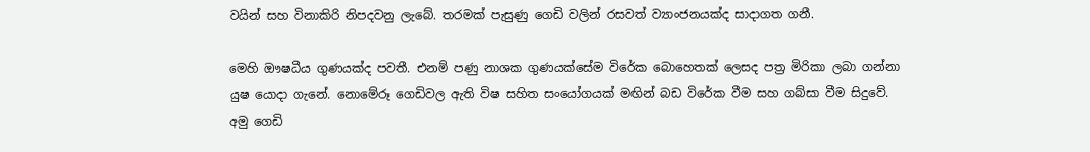වයින් සහ විනාකිරි නිපදවනු ලැබේ. තරමක් පැසුණු ගෙඩි වලින් රසවත් ව්‍යාංජනයක්ද සාදාගත ගනී.

මෙහි ඖෂධීය ගුණයක්ද පවතී. එනම් පණු නාශක ගුණයක්සේම විරේක බොහෙතක් ලෙසද පත්‍ර මිරිකා ලබා ගන්නා යුෂ යොදා ගැනේ. නොමේරූ ගෙඩිවල ඇති විෂ සහිත සංයෝගයක් මඟින් බඩ විරේක වීම සහ ගබ්සා වීම සිදුවේ. අමු ගෙඩි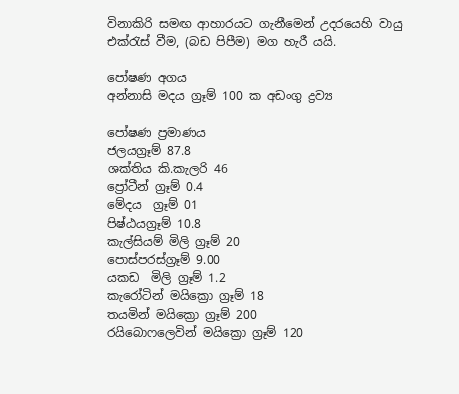විනාකිරි සමඟ ආහාරයට ගැනීමෙන් උදරයෙහි වායු එක්රැස් වීම, (බඩ පිපීම) මග හැරී යයි.

පෝෂණ අගය
අන්නාසි මදය ග්‍රෑම් 100 ක අඩංගු ද්‍රව්‍ය

පෝෂණ ප්‍රමාණය
ජලයග්‍රෑම් 87.8
ශක්තිය කි.කැලරි 46
ප්‍රෝටීන් ග්‍රෑම් 0.4
මේදය  ග්‍රෑම් 01
පිෂ්ඨයග්‍රෑම් 10.8
කැල්සියම් මිලි ග්‍රෑම් 20
පොස්පරස්ග්‍රෑම් 9.00
යකඩ  මිලි ග්‍රෑම් 1.2
කැරෝටින් මයික්‍රො ග්‍රෑම් 18
තයමින් මයික්‍රො ග්‍රෑම් 200
රයිබොෆලෙවින් මයික්‍රො ග්‍රෑම් 120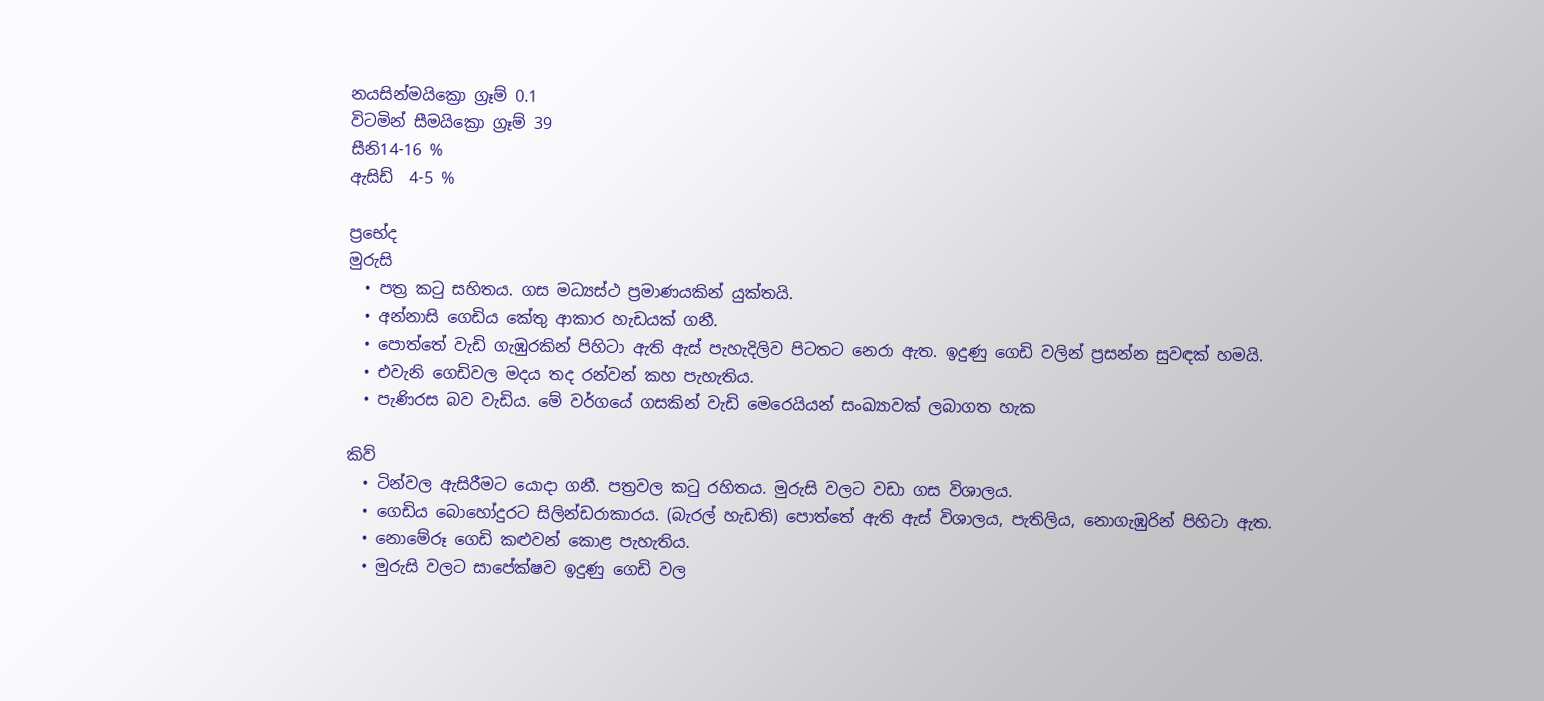නයසින්මයික්‍රො ග්‍රෑම් 0.1
විටමින් සීමයික්‍රො ග්‍රෑම් 39
සීනි14-16 %
ඇසිඩ්  4-5 %

ප්‍රභේද
මුරුසි
  • පත්‍ර කටු සහිතය. ගස මධ්‍යස්ථ ප්‍රමාණයකින් යුක්තයි.
  • අන්නාසි ගෙඩිය කේතු ආකාර හැඩයක් ගනී.
  • පොත්තේ වැඩි ගැඹුරකින් පිහිටා ඇති ඇස් පැහැදිලිව පිටතට නෙරා ඇත. ඉදුණු ගෙඩි වලින් ප්‍රසන්න සුවඳක් හමයි.
  • එවැනි ගෙඩිවල මදය තද රන්වන් කහ පැහැතිය.
  • පැණිරස බව වැඩිය. මේ වර්ගයේ ගසකින් වැඩි මෙරෙයියන් සංඛ්‍යාවක් ලබාගත හැක

කිව්
  • ටින්වල ඇසිරීමට යොදා ගනී. පත්‍රවල කටු රහිතය. මුරුසි වලට වඩා ගස විශාලය.
  • ගෙඩිය බොහෝදුරට සිලින්ඩරාකාරය. (බැරල් හැඩති) පොත්තේ ඇති ඇස් විශාලය, පැතිලිය, නොගැඹුරින් පිහිටා ඇත.
  • නොමේරූ ගෙඩි කළුවන් කොළ පැහැතිය.
  • මුරුසි වලට සාපේක්ෂව ඉදුණු ගෙඩි වල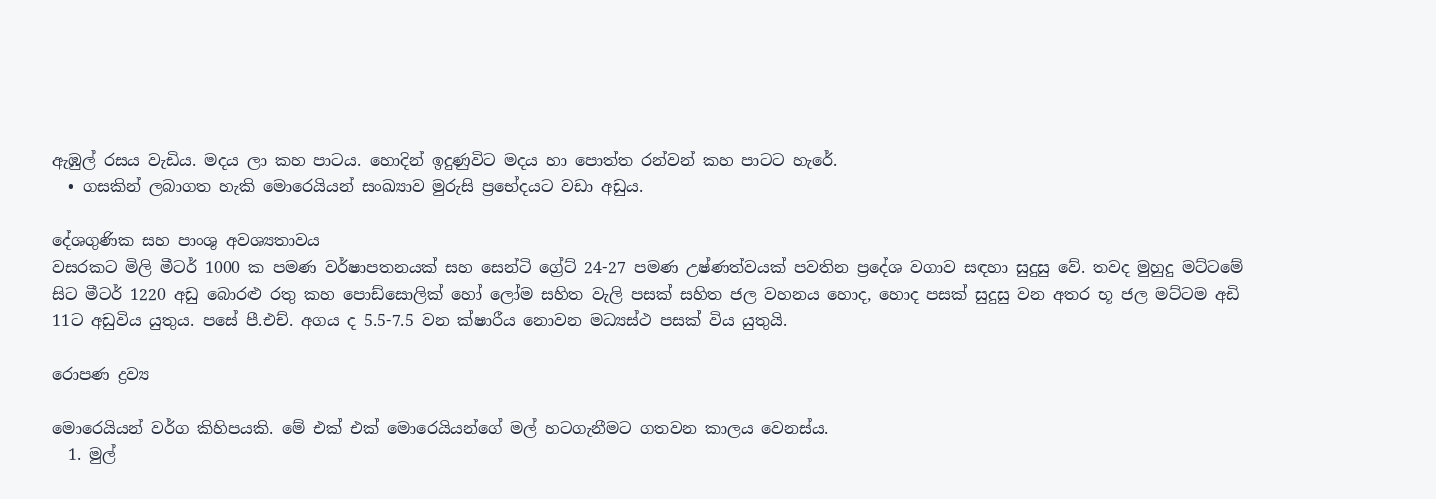ඇඹුල් රසය වැඩිය. මදය ලා කහ පාටය. හොදින් ඉදුණුවිට මදය හා පොත්ත රන්වන් කහ පාටට හැරේ.
  • ගසකින් ලබාගත හැකි මොරෙයියන් සංඛ්‍යාව මුරුසි ප්‍රභේදයට වඩා අඩුය.

දේශගුණික සහ පාංශු අවශ්‍යතාවය
වසරකට මිලි මීටර් 1000 ක පමණ වර්ෂාපතනයක් සහ සෙන්ටි ග්‍රේට් 24-27 පමණ උෂ්ණත්වයක් පවතින ප්‍රදේශ වගාව සඳහා සුදුසු වේ. තවද මුහුදු මට්ටමේ සිට මීටර් 1220 අඩු බොරළු රතු කහ පොඩ්සොලික් හෝ ලෝම සහිත වැලි පසක් සහිත ජල වහනය හොද, හොද පසක් සුදුසු වන අතර භූ ජල මට්ටම අඩි 11ට අඩුවිය යුතුය. පසේ පී.එච්. අගය ද 5.5-7.5 වන ක්ෂාරීය නොවන මධ්‍යස්ථ පසක් විය යුතුයි.

රොපණ ද්‍රව්‍ය

මොරෙයියන් වර්ග කිහිපයකි. මේ එක් එක් මොරෙයියන්ගේ මල් හටගැනීමට ගතවන කාලය වෙනස්ය.
  1. මුල්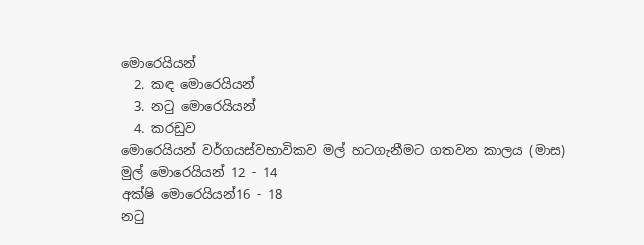මොරෙයියන්
  2. කඳ මොරෙයියන්
  3. නටු මොරෙයියන්
  4. කරඩුව
මොරෙයියන් වර්ගයස්වභාවිකව මල් හටගැනීමට ගතවන කාලය (මාස)
මුල් මොරෙයියන් 12 - 14
අක්ෂි මොරෙයියන්16 - 18
නටු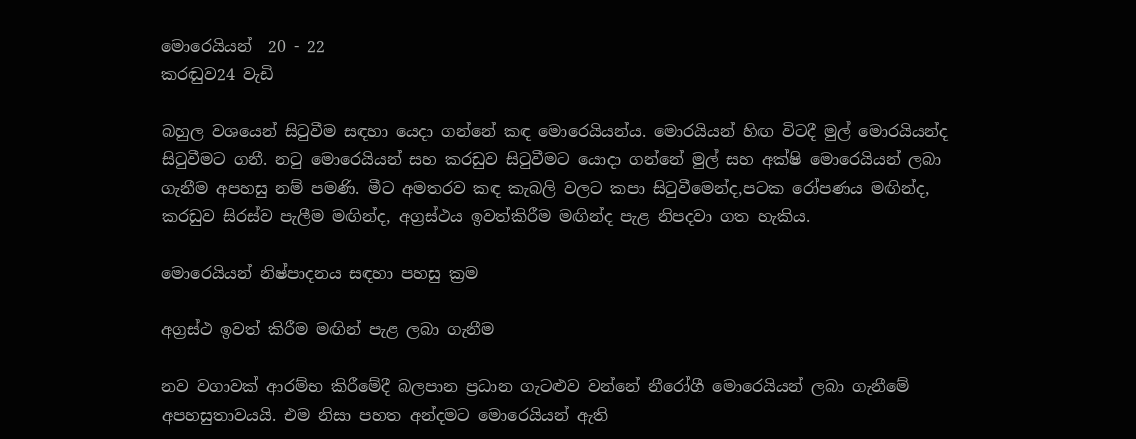මොරෙයියන්  20 - 22
කරඬුව24 වැඩි

බහුල වශයෙන් සිටුවීම සඳහා යෙදා ගන්නේ කඳ මොරෙයියන්ය. මොරයියන් හිඟ විටදී මුල් මොරයියන්ද සිටුවීමට ගනී. නටු මොරෙයියන් සහ කරඩුව සිටුවීමට යොදා ගන්නේ මුල් සහ අක්ෂි මොරෙයියන් ලබා ගැනීම අපහසු නම් පමණි. මීට අමතරව කඳ කැබලි වලට කපා සිටුවීමෙන්ද,පටක රෝපණය මඟින්ද, කරඩුව සිරස්ව පැලීම මඟින්ද, අග්‍රස්ථය ඉවත්කිරීම මඟින්ද පැළ නිපදවා ගත හැකිය.

මොරෙයියන් නිෂ්පාදනය සඳහා පහසු ක්‍රම

අග්‍රස්ථ ඉවත් කිරීම මඟින් පැළ ලබා ගැනීම

නව වගාවක් ආරම්භ කිරීමේදී බලපාන ප්‍රධාන ගැටළුව වන්නේ නීරෝගී මොරෙයියන් ලබා ගැනීමේ අපහසුතාවයයි. එම නිසා පහත අන්දමට මොරෙයියන් ඇති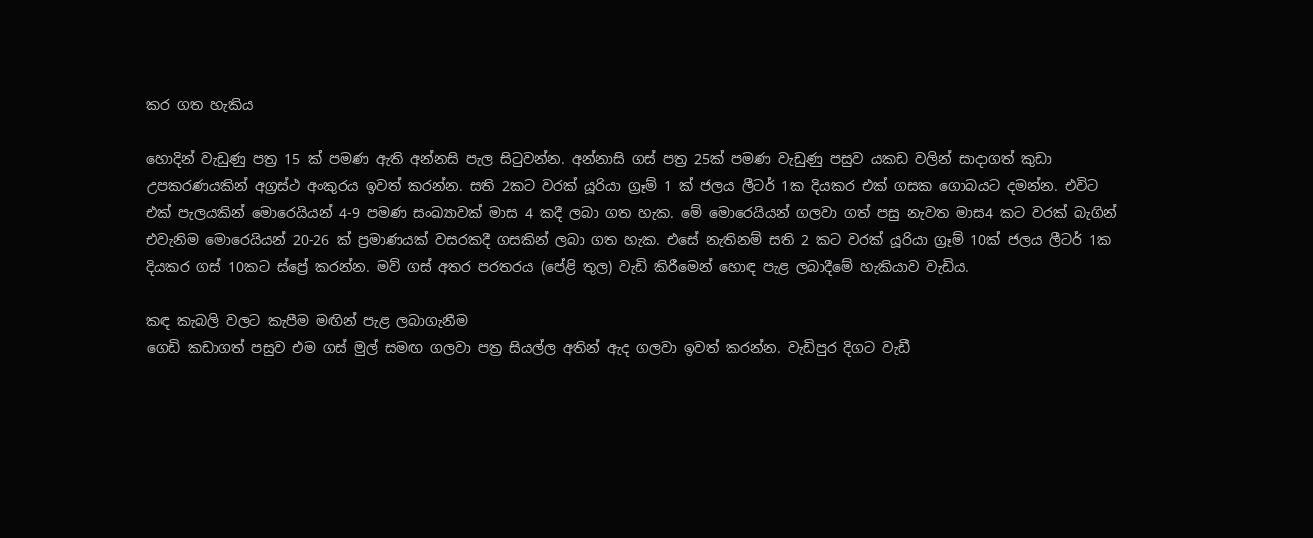කර ගත හැකිය

හොදින් වැඩුණු පත්‍ර 15 ක් පමණ ඇති අන්නසි පැල සිටුවන්න. අන්නාසි ගස් පත්‍ර 25ක් පමණ වැඩුණු පසුව යකඩ වලින් සාදාගත් කුඩා උපකරණයකින් අග්‍රස්ථ අංකුරය ඉවත් කරන්න. සති 2කට වරක් යූරියා ග්‍රෑම් 1 ක් ජලය ලීටර් 1ක දියකර එක් ගසක ගොබයට දමන්න. එවිට එක් පැලයකින් මොරෙයියන් 4-9 පමණ සංඛ්‍යාවක් මාස 4 කදී ලබා ගත හැක. මේ මොරෙයියන් ගලවා ගත් පසු නැවත මාස4 කට වරක් බැගින් එවැනිම මොරෙයියන් 20-26 ක් ප්‍රමාණයක් වසරකදී ගසකින් ලබා ගත හැක. එසේ නැතිනම් සති 2 කට වරක් යූරියා ග්‍රෑම් 10ක් ජලය ලීටර් 1ක දියකර ගස් 10කට ස්ප්‍රේ කරන්න. මව් ගස් අතර පරතරය (පේළි තුල) වැඩි කිරීමෙන් හොඳ පැළ ලබාදීමේ හැකියාව වැඩිය.

කඳ කැබලි වලට කැපීම මඟින් පැළ ලබාගැනීම
ගෙඩි කඩාගත් පසුව එම ගස් මුල් සමඟ ගලවා පත්‍ර සියල්ල අතින් ඇද ගලවා ඉවත් කරන්න. වැඩිපුර දිගට වැඩී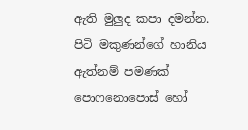ඇති මුලුද කපා දමන්න. පිටි මකුණන්ගේ හානිය ඇත්නම් පමණක් පොෆනොපොස් හෝ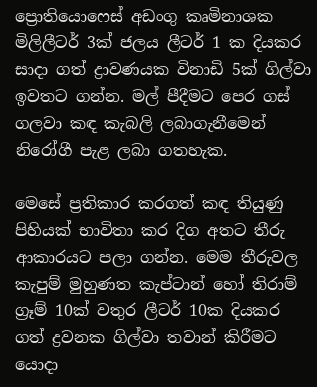ප්‍රොතියොෆෙස් අඩංගු කෘමිනාශක මිලිලීටර් 3ක් ජලය ලීටර් 1 ක දියකර සාදා ගත් ද්‍රාවණයක විනාඩි 5ක් ගිල්වා ඉවතට ගන්න. මල් පීදීමට පෙර ගස් ගලවා කඳ කැබලි ලබාගැනීමෙන් නිරෝගී පැළ ලබා ගතහැක.

මෙසේ ප්‍රතිකාර කරගත් කඳ තියුණු පිහියක් භාවිතා කර දිග අතට තීරු ආකාරයට පලා ගන්න. මෙම තීරුවල කැපුම් මුහුණත කැප්ටාන් හෝ තිරාම් ග්‍රෑම් 10ක් වතුර ලීටර් 10ක දියකර ගත් ද්‍රවනක ගිල්වා තවාන් කිරීමට යොදා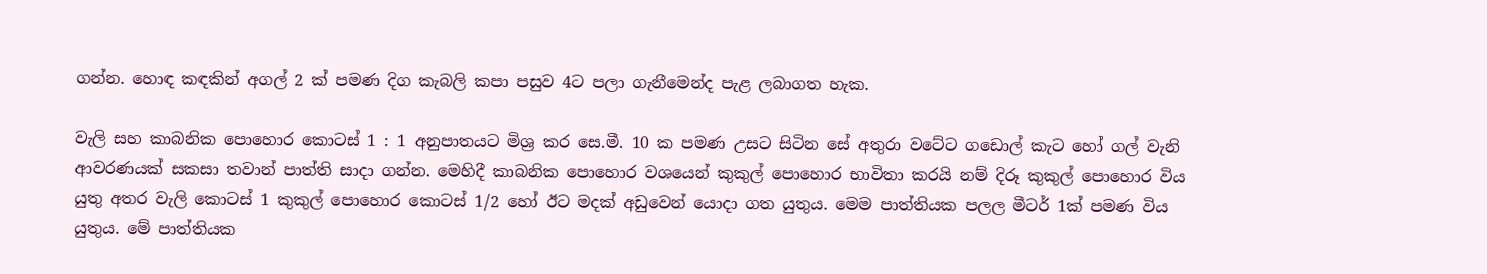ගන්න. හොඳ කඳකින් අගල් 2 ක් පමණ දිග කැබලි කපා පසුව 4ට පලා ගැනීමෙන්ද පැළ ලබාගත හැක.

වැලි සහ කාබනික පොහොර කොටස් 1 : 1 අනුපාතයට මිශ්‍ර කර සෙ.මී. 10 ක පමණ උසට සිටින සේ අතුරා වටේට ගඩොල් කැට හෝ ගල් වැනි ආවරණයක් සකසා තවාන් පාත්ති සාදා ගන්න. මෙහිදී කාබනික පොහොර වශයෙන් කුකුල් පොහොර භාවිතා කරයි නම් දිරූ කුකුල් පොහොර විය යුතු අතර වැලි කොටස් 1 කුකුල් පොහොර කොටස් 1/2 හෝ ඊට මදක් අඩුවෙන් යොදා ගත යුතුය. මෙම පාත්තියක පලල මීටර් 1ක් පමණ විය යුතුය. මේ පාත්තියක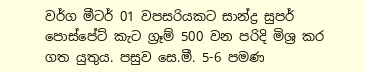වර්ග මීටර් 01 වපසරියකට සාන්ද්‍ර සුපර් පොස්පේට් කැට ග්‍රෑම් 500 වන පරිදි මිශ්‍ර කර ගත යුතුය. පසුව සෙ.මී. 5-6 පමණ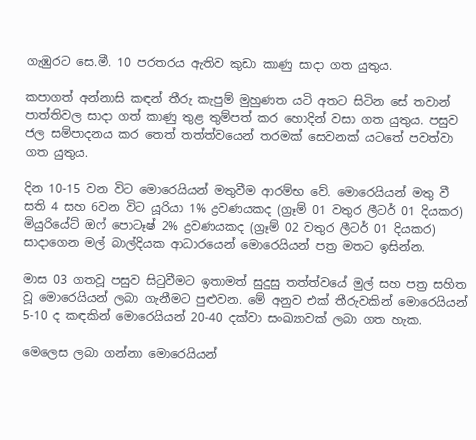ගැඹුරට සෙ.මී. 10 පරතරය ඇතිව කුඩා කාණු සාදා ගත යුතුය.

කපාගත් අන්නාසි කඳන් තීරු කැපුම් මුහුණත යටි අතට සිටින සේ තවාන් පාත්තිවල සාදා ගත් කාණු තුළ තුම්පත් කර හොදින් වසා ගත යුතුය. පසුව ජල සම්පාදනය කර තෙත් තත්ත්වයෙන් තරමක් සෙවනක් යටතේ පවත්වා ගත යුතුය.

දින 10-15 වන විට මොරෙයියන් මතුවීම ආරම්භ වේ. මොරෙයියන් මතු වී සති 4 සහ 6වන විට යූරියා 1% ද්‍රවණයකද (ග්‍රෑම් 01 වතුර ලීටර් 01 දියකර) මියුරියේට් ඔෆ් පොටෑෂ් 2% ද්‍රවණයකද (ග්‍රෑම් 02 වතුර ලීටර් 01 දියකර) සාදාගෙන මල් බාල්දියක ආධාරයෙන් මොරෙයියන් පත්‍ර මතට ඉසින්න.

මාස 03 ගතවූ පසුව සිටුවීමට ඉතාමත් සුදුසු තත්ත්වයේ මුල් සහ පත්‍ර සහිත වූ මොරෙයියන් ලබා ගැනීමට පුළුවන. මේ අනුව එක් තීරුවකින් මොරෙයියන් 5-10 ද කඳකින් මොරෙයියන් 20-40 දක්වා සංඛ්‍යාවක් ලබා ගත හැක.

මෙලෙස ලබා ගන්නා මොරෙයියන්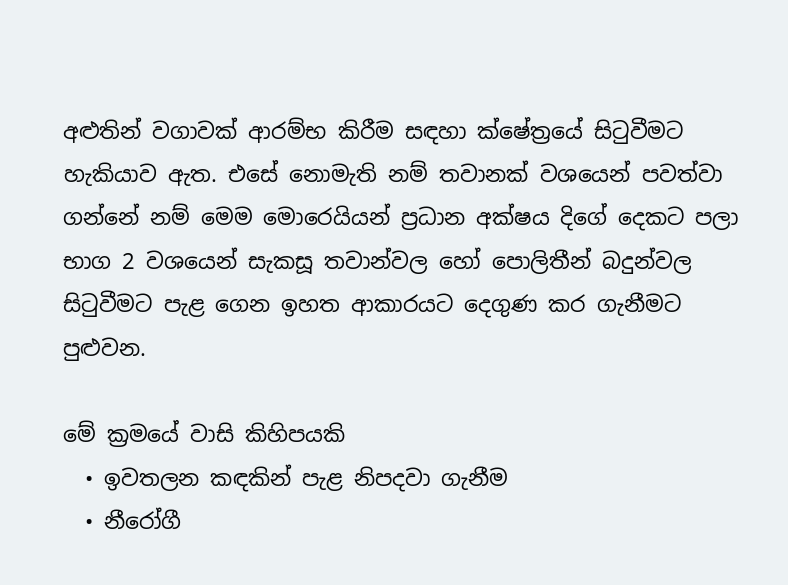අළුතින් වගාවක් ආරම්භ කිරීම සඳහා ක්ෂේත්‍රයේ සිටුවීමට හැකියාව ඇත. එසේ නොමැති නම් තවානක් වශයෙන් පවත්වා ගන්නේ නම් මෙම මොරෙයියන් ප්‍රධාන අක්ෂය දිගේ දෙකට පලා භාග 2 වශයෙන් සැකසූ තවාන්වල හෝ පොලිතීන් බදුන්වල සිටුවීමට පැළ ගෙන ඉහත ආකාරයට දෙගුණ කර ගැනීමට පුළුවන.

මේ ක්‍රමයේ වාසි කිහිපයකි
  • ඉවතලන කඳකින් පැළ නිපදවා ගැනීම
  • නීරෝගී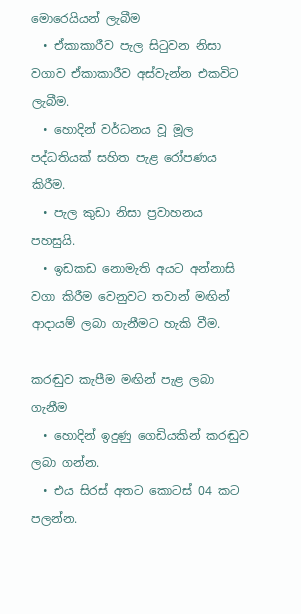මොරෙයියන් ලැබීම
  • ඒකාකාරීව පැල සිටුවන නිසා වගාව ඒකාකාරීව අස්වැන්න එකවිට ලැබීම.
  • හොදින් වර්ධනය වූ මූල පද්ධතියක් සහිත පැළ රෝපණය කිරීම.
  • පැල කුඩා නිසා ප්‍රවාහනය පහසුයි.
  • ඉඩකඩ නොමැති අයට අන්නාසි වගා කිරීම වෙනුවට තවාන් මඟින් ආදායම් ලබා ගැනීමට හැකි වීම.

කරඬුව කැපීම මඟින් පැළ ලබා ගැනීම
  • හොදින් ඉදුණු ගෙඩියකින් කරඬුව ලබා ගන්න.
  • එය සිරස් අතට කොටස් 04 කට පලන්න.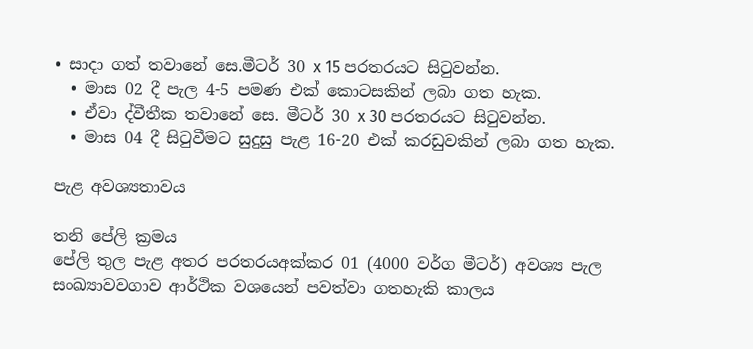• සාදා ගත් තවානේ සෙ.මීටර් 30 x 15 පරතරයට සිටුවන්න.
  • මාස 02 දී පැල 4-5 පමණ එක් කොටසකින් ලබා ගත හැක.
  • ඒවා ද්වීතීක තවානේ සෙ. මීටර් 30 x 30 පරතරයට සිටුවන්න.
  • මාස 04 දී සිටුවීමට සුදුසු පැළ 16-20 එක් කරඩුවකින් ලබා ගත හැක.

පැළ අවශ්‍යතාවය

තනි පේලි ක්‍රමය
පේලි තුල පැළ අතර පරතරයඅක්කර 01 (4000 වර්ග මීටර්) අවශ්‍ය පැල සංඛ්‍යාවවගාව ආර්ථික වශයෙන් පවත්වා ගතහැකි කාලය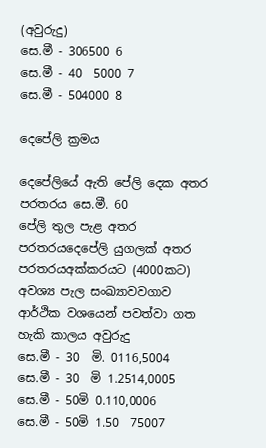(අවුරුදු)
සෙ.මී - 306500 6
සෙ.මී - 40  5000 7
සෙ.මී - 504000 8

දෙපේලි ක්‍රමය

දෙපේලියේ ඇති පේලි දෙක අතර පරතරය සෙ.මී. 60
පේලි තුල පැළ අතර පරතරයදෙපේලි යුගලක් අතර පරතරයඅක්කරයට (4000කට) අවශ්‍ය පැල සංඛ්‍යාවවගාව ආර්ථික වශයෙන් පවත්වා ගත හැකි කාලය අවුරුදු
සෙ.මී - 30  මි. 0116,5004
සෙ.මී - 30  මි 1.2514,0005
සෙ.මී - 50මි 0.110,0006
සෙ.මී - 50මි 1.50  75007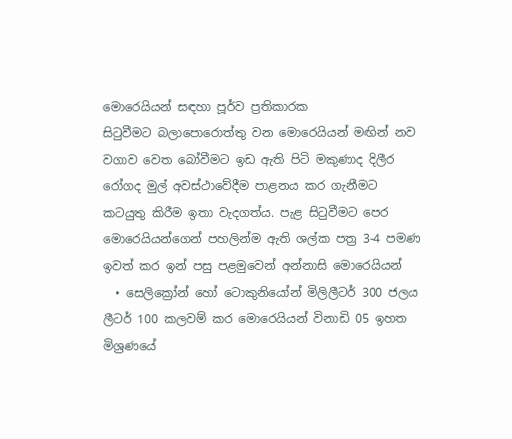මොරෙයියන් සඳහා පූර්ව ප්‍රතිකාරක
සිටුවීමට බලාපොරොත්තු වන මොරෙයියන් මඟින් නව වගාව වෙත බෝවීමට ඉඩ ඇති පිටි මකුණාද දිලීර රෝගද මුල් අවස්ථාවේදීම පාළනය කර ගැනීමට කටයුතු කිරීම ඉතා වැදගත්ය. පැළ සිටුවීමට පෙර මොරෙයියන්ගෙන් පහලින්ම ඇති ශල්ක පත්‍ර 3-4 පමණ ඉවත් කර ඉන් පසු පළමුවෙන් අන්නාසි මොරෙයියන්
  • සෙලික්‍රෝන් හෝ ටොකුනියෝන් මිලිලීටර් 300 ජලය ලීටර් 100 කලවම් කර මොරෙයියන් විනාඩි 05 ඉහත මිශ්‍රණයේ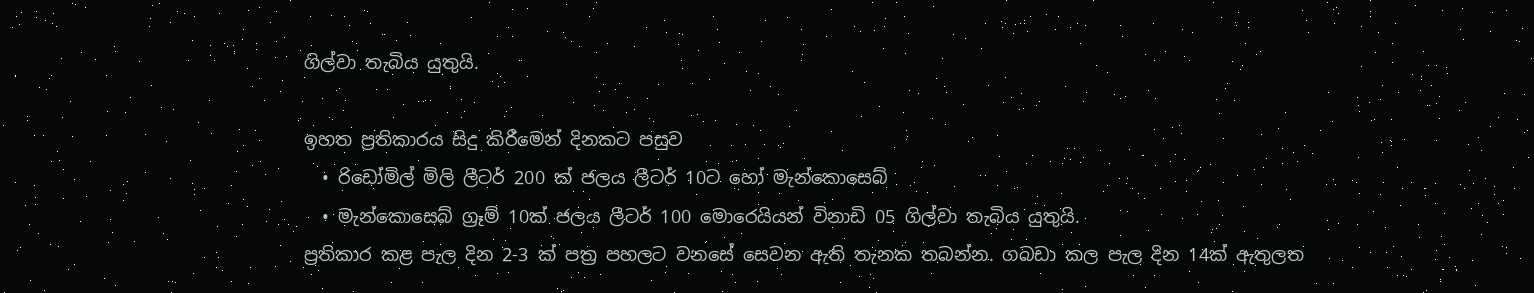ගිල්වා තැබිය යුතුයි.

ඉහත ප්‍රතිකාරය සිදු කිරීමෙන් දිනකට පසුව
  • රිඩෝමිල් මිලි ලීටර් 200 ක් ජලය ලීටර් 10ට හෝ මැන්කොසෙබ්
  • මැන්කොසෙබ් ග්‍රෑම් 10ක් ජලය ලීටර් 100 මොරෙයියන් විනාඩි 05 ගිල්වා තැබිය යුතුයි.
ප්‍රතිකාර කළ පැල දින 2-3 ක් පත්‍ර පහලට වනසේ සෙවන ඇති තැනක තබන්න. ගබඩා කල පැල දින 14ක් ඇතුලත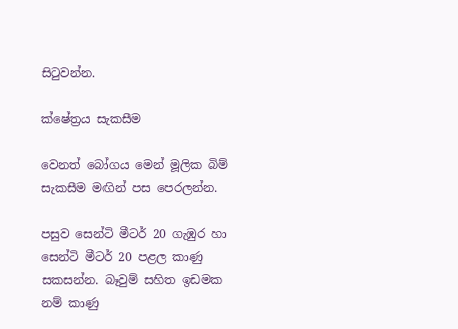සිටුවන්න.

ක්ෂේත්‍රය සැකසීම

වෙනත් බෝගය මෙන් මූලික බිම් සැකසීම මඟින් පස පෙරලන්න.

පසුව සෙන්ටි මීටර් 20 ගැඹුර හා සෙන්ටි මීටර් 20 පළල කාණු සකසන්න. බෑවුම් සහිත ඉඩමක නම් කාණු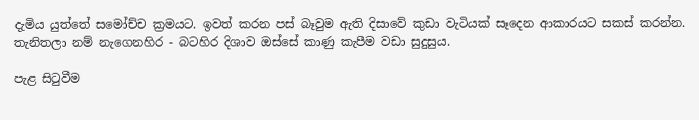දැමිය යුත්තේ සමෝච්ච ක්‍රමයට. ඉවත් කරන පස් බෑවුම ඇති දිසාවේ කුඩා වැටියක් සෑදෙන ආකාරයට සකස් කරන්න. තැනිතලා නම් නැගෙනහිර - බටහිර දිශාව ඔස්සේ කාණු කැපීම වඩා සුදුසුය.

පැළ සිටුවීම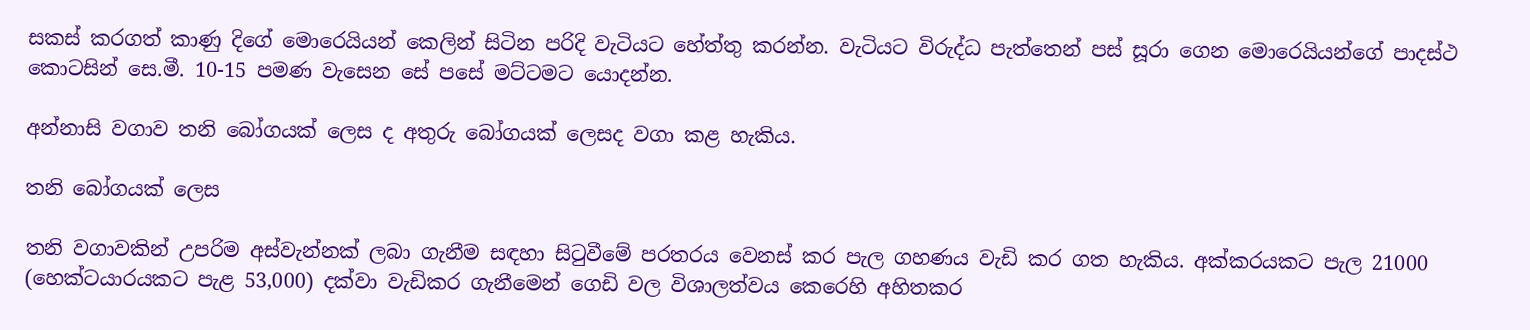සකස් කරගත් කාණු දිගේ මොරෙයියන් කෙලින් සිටින පරිදි වැටියට හේත්තු කරන්න. වැටියට විරුද්ධ පැත්තෙන් පස් සූරා ගෙන මොරෙයියන්ගේ පාදස්ථ කොටසින් සෙ.මී. 10-15 පමණ වැසෙන සේ පසේ මට්ටමට යොදන්න.

අන්නාසි වගාව තනි බෝගයක් ලෙස ද අතුරු බෝගයක් ලෙසද වගා කළ හැකිය.

තනි බෝගයක් ලෙස

තනි වගාවකින් උපරිම අස්වැන්නක් ලබා ගැනීම සඳහා සිටුවීමේ පරතරය වෙනස් කර පැල ගහණය වැඩි කර ගත හැකිය. අක්කරයකට පැල 21000 (හෙක්ටයාරයකට පැළ 53,000) දක්වා වැඩිකර ගැනීමෙන් ගෙඩි වල විශාලත්වය කෙරෙහි අහිතකර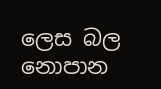ලෙස බල නොපාන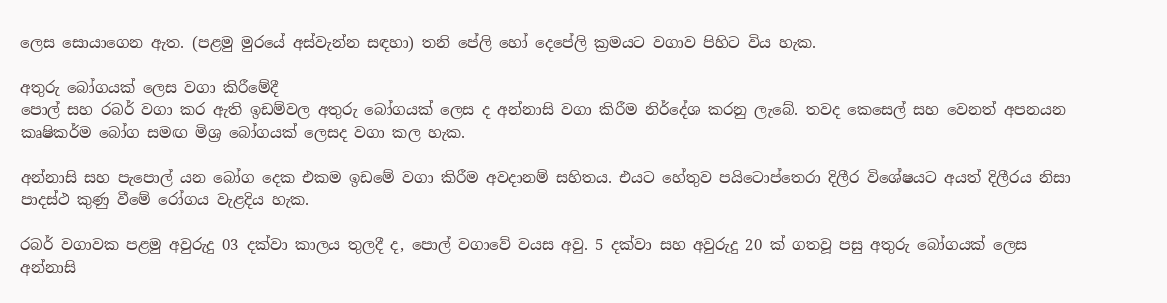ලෙස සොයාගෙන ඇත. (පළමු මුරයේ අස්වැන්න සඳහා) තනි පේලි හෝ දෙපේලි ක්‍රමයට වගාව පිහිට විය හැක.

අතුරු බෝගයක් ලෙස වගා කිරීමේදී
පොල් සහ රබර් වගා කර ඇති ඉඩම්වල අතුරු බෝගයක් ලෙස ද අන්නාසි වගා කිරීම නිර්දේශ කරනු ලැබේ. තවද කෙසෙල් සහ වෙනත් අපනයන කෘෂිකර්ම බෝග සමඟ මිශ්‍ර බෝගයක් ලෙසද වගා කල හැක.

අන්නාසි සහ පැපොල් යන බෝග දෙක එකම ඉඩමේ වගා කිරීම අවදානම් සහිතය. එයට හේතුව පයිටොප්තෙරා දිලීර විශේෂයට අයත් දිලීරය නිසා පාදස්ථ කුණු වීමේ රෝගය වැළදිය හැක.

රබර් වගාවක පළමු අවුරුදු 03 දක්වා කාලය තුලදී ද, පොල් වගාවේ වයස අවු. 5 දක්වා සහ අවුරුදු 20 ක් ගතවූ පසු අතුරු බෝගයක් ලෙස අන්නාසි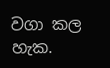වගා කල හැක.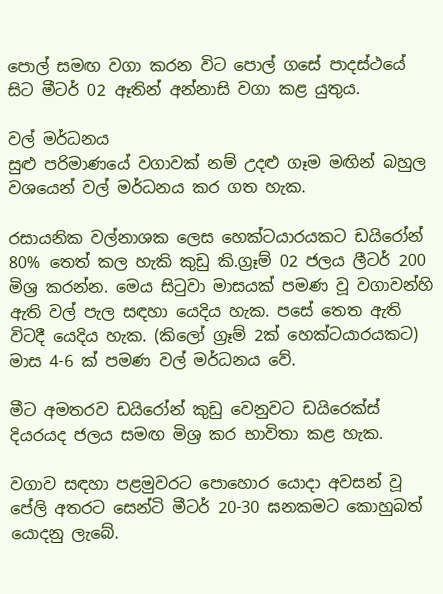පොල් සමඟ වගා කරන විට පොල් ගසේ පාදස්ථයේ සිට මීටර් 02 ඈතින් අන්නාසි වගා කළ යුතුය.

වල් මර්ධනය
සුළු පරිමාණයේ වගාවක් නම් උදළු ගෑම මඟින් බහුල වශයෙන් වල් මර්ධනය කර ගත හැක.

රසායනික වල්නාශක ලෙස හෙක්ටයාරයකට ඩයිරෝන් 80% තෙත් කල හැකි කුඩු කි.ග්‍රෑම් 02 ජලය ලීටර් 200 මිශ්‍ර කරන්න. මෙය සිටුවා මාසයක් පමණ වූ වගාවන්හි ඇති වල් පැල සඳහා යෙදිය හැක. පසේ තෙත ඇති විටදී යෙදිය හැක. (කිලෝ ග්‍රෑම් 2ක් හෙක්ටයාරයකට) මාස 4-6 ක් පමණ වල් මර්ධනය වේ.

මීට අමතරව ඩයිරෝන් කුඩු වෙනුවට ඩයිරෙක්ස් දියරයද ජලය සමඟ මිශ්‍ර කර භාවිතා කළ හැක.

වගාව සඳහා පළමුවරට පොහොර යොදා අවසන් වූ පේලි අතරට සෙන්ටි මීටර් 20-30 ඝනකමට කොහුබත් යොදනු ලැබේ.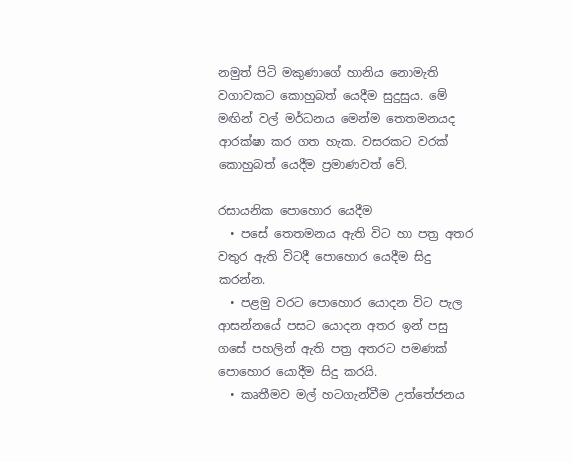නමුත් පිටි මකුණාගේ හානිය නොමැති වගාවකට කොහුබත් යෙදීම සුදුසුය. මේ මඟින් වල් මර්ධනය මෙන්ම තෙතමනයද ආරක්ෂා කර ගත හැක. වසරකට වරක් කොහුබත් යෙදීම ප්‍රමාණවත් වේ.

රසායනික පොහොර යෙදීම
  • පසේ තෙතමනය ඇති විට හා පත්‍ර අතර වතුර ඇති විටදී පොහොර යෙදීම සිදු කරන්න.
  • පළමු වරට පොහොර යොදන විට පැල ආසන්නයේ පසට යොදන අතර ඉන් පසු ගසේ පහලින් ඇති පත්‍ර අතරට පමණක් පොහොර යොදීම සිදු කරයි.
  • කෘතීමව මල් හටගැන්වීම උත්තේජනය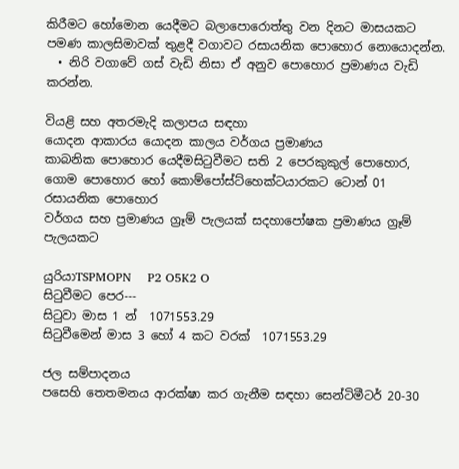කිරීමට හෝමොන යෙදීමට බලාපොරොත්තු වන දිනට මාසයකට පමණ කාලසිමාවක් තුළදී වගාවට රසායනික පොහොර නොයොදන්න.
  • නිරි වගාවේ ගස් වැඩි නිසා ඒ අනුව පොහොර ප්‍රමාණය වැඩි කරන්න.

වියළි සහ අතරමැදි කලාපය සඳහා
යොදන ආකාරය යොදන කාලය වර්ගය ප්‍රමාණය
කාබනික පොහොර යෙදීමසිටුවීමට සති 2 පෙරකුකුල් පොහොර, ගොම පොහොර හෝ කොම්පෝස්ට්හෙක්ටයාරකට ටොන් 01
රසායනික පොහොර
වර්ගය සහ ප්‍රමාණය ග්‍රෑම් පැලයක් සදහාපෝෂක ප්‍රමාණය ග්‍රෑම් පැලයකට

යුරියාTSPMOPN    P2 O5K2 O
සිටුවීමට පෙර---
සිටුවා මාස 1 න්  1071553.29
සිටුවීමෙන් මාස 3 හෝ 4 කට වරක්  1071553.29

ජල සම්පාදනය
පසෙහි තෙතමනය ආරක්ෂා කර ගැනීම සඳහා සෙන්ටිමීටර් 20-30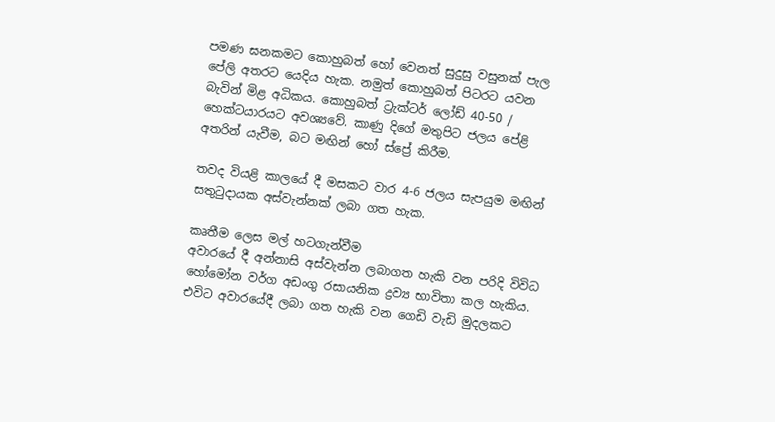පමණ ඝනකමට කොහුබත් හෝ වෙනත් සුදුසු වසුනක් පැල පේලි අතරට යෙදිය හැක. නමුත් කොහුබත් පිටරට යවන බැවින් මිළ අධිකය. කොහුබත් ට්‍රැක්ටර් ලෝඩ් 40-50 / හෙක්ටයාරයට අවශ්‍යවේ. කාණු දිගේ මතුපිට ජලය පේළි අතරින් යැවීම, බට මඟින් හෝ ස්ප්‍රේ කිරීම.

තවද වියළි කාලයේ දී මසකට වාර 4-6 ජලය සැපයුම මඟින් සතුටුදායක අස්වැන්නක් ලබා ගත හැක.

කෘතීම ලෙස මල් හටගැන්වීම
අවාරයේ දී අන්නාසි අස්වැන්න ලබාගත හැකි වන පරිදි විවිධ හෝමෝන වර්ග අඩංගු රසායනික ද්‍රව්‍ය භාවිතා කල හැකිය. එවිට අවාරයේදී ලබා ගත හැකි වන ගෙඩි වැඩි මුදලකට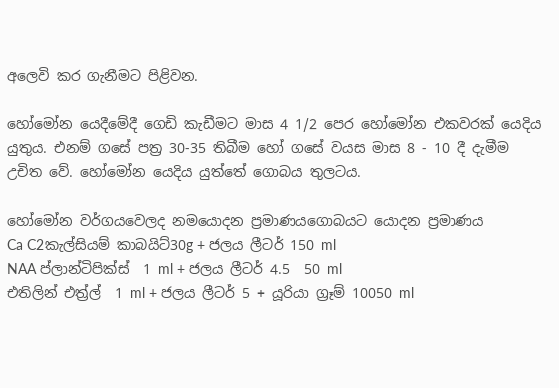අලෙවි කර ගැනීමට පිළිවන.

හෝමෝන යෙදීමේදී ගෙඩි කැඩීමට මාස 4 1/2 පෙර හෝමෝන එකවරක් යෙදිය යුතුය. එනම් ගසේ පත්‍ර 30-35 තිබීම හෝ ගසේ වයස මාස 8 - 10 දී දැමීම උචිත වේ. හෝමෝන යෙදිය යුත්තේ ගොබය තුලටය.

හෝමෝන වර්ගයවෙලද නමයොදන ප්‍රමාණයගොබයට යොදන ප්‍රමාණය
Ca C2කැල්සියම් කාබයිට්30g + ජලය ලීටර් 150 ml
NAA ප්ලාන්ටිපික්ස්  1 ml + ජලය ලීටර් 4.5  50 ml
එතිලින් එත්‍ර්ල්  1 ml + ජලය ලීටර් 5 + යූරියා ග්‍රෑම් 10050 ml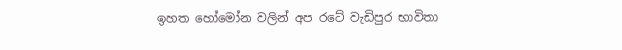ඉහත හෝමෝන වලින් අප රටේ වැඩිපුර භාවිතා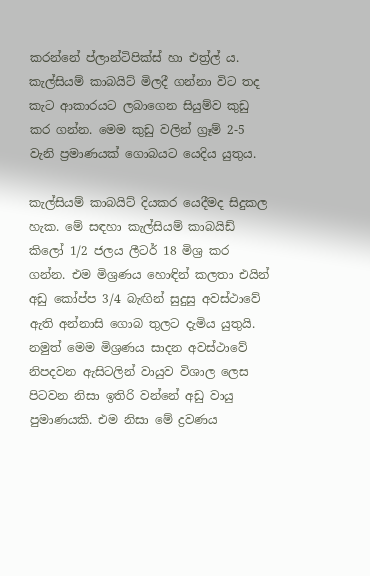කරන්නේ ප්ලාන්ටිපික්ස් හා එත්‍ර්ල් ය. කැල්සියම් කාබයිට් මිලදී ගන්නා විට තද කැට ආකාරයට ලබාගෙන සියුම්ව කුඩු කර ගන්න. මෙම කුඩු වලින් ග්‍රෑම් 2-5 වැනි ප්‍රමාණයක් ගොබයට යෙදිය යුතුය.

කැල්සියම් කාබයිට් දියකර යෙදීමද සිදුකල හැක. මේ සඳහා කැල්සියම් කාබයිඩ් කිලෝ 1/2 ජලය ලීටර් 18 මිශ්‍ර කර ගන්න. එම මිශ්‍රණය හොඳින් කලතා එයින් අඩු කෝප්ප 3/4 බැඟින් සුදුසු අවස්ථාවේ ඇති අන්නාසි ගොබ තුලට දැමිය යුතුයි. නමුත් මෙම මිශ්‍රණය සාදන අවස්ථාවේ නිපදවන ඇසිටලින් වායුව විශාල ලෙස පිටවන නිසා ඉතිරි වන්නේ අඩු වායු පුමාණයකි. එම නිසා මේ ද්‍රවණය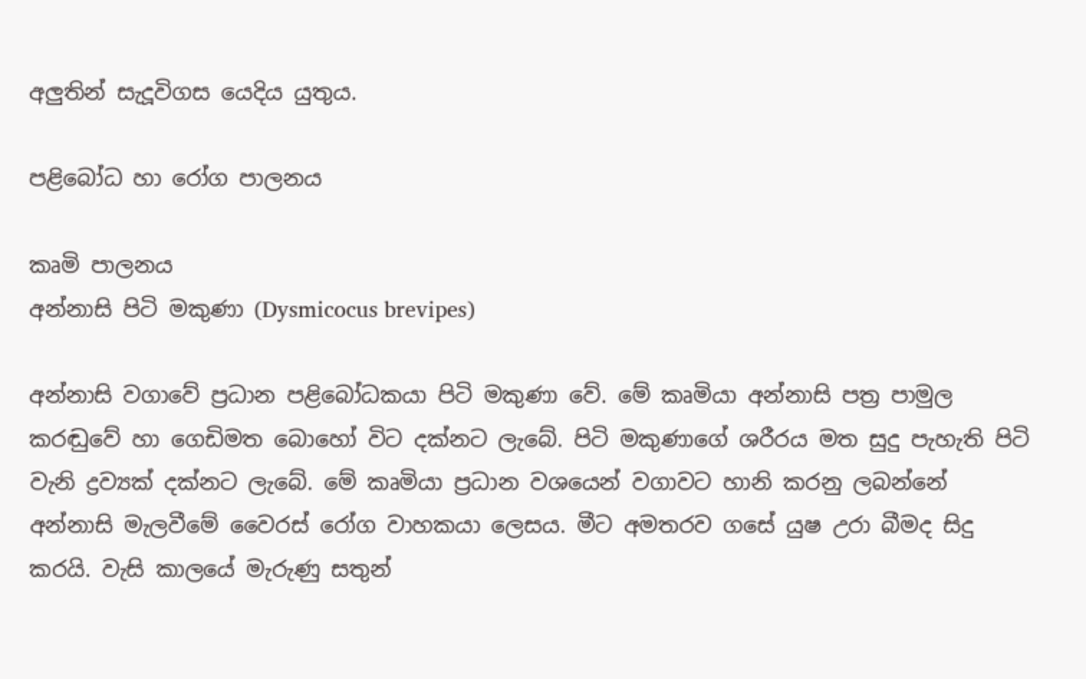අලුතින් සැදූවිගස යෙදිය යුතුය.

පළිබෝධ හා රෝග පාලනය

කෘමි පාලනය
අන්නාසි පිටි මකුණා (Dysmicocus brevipes)

අන්නාසි වගාවේ ප්‍රධාන පළිබෝධකයා පිටි මකුණා වේ. මේ කෘමියා අන්නාසි පත්‍ර පාමුල කරඬුවේ ‍හා ගෙඩිමත බොහෝ විට දක්නට ලැබේ. පිටි මකුණාගේ ශරීරය මත සුදු පැහැති පිටි වැනි ද්‍රව්‍යක් දක්නට ලැබේ. මේ කෘමියා ප්‍රධාන වශයෙන් වගාවට හානි කරනු ලබන්නේ අන්නාසි මැලවීමේ වෛරස් රෝග වාහකයා ලෙසය. මීට අමතරව ගසේ යුෂ උරා බීමද සිදු කරයි. වැසි කාලයේ මැරුණු සතුන්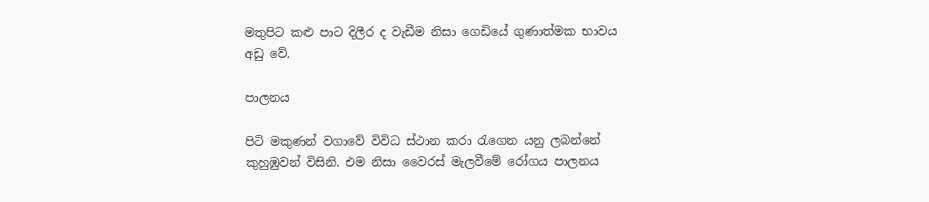මතුපිට කළු පාට දිලීර ද වැඩීම නිසා ගෙඩියේ ගුණාත්මක භාවය අඩු වේ.

පාලනය

පිටි මකුණන් වගාවේ විවිධ ස්ථාන කරා රැගෙන යනු ලබන්නේ කුහුඹුවන් විසිනි. එම නිසා වෛරස් මැලවීමේ රෝගය පාලනය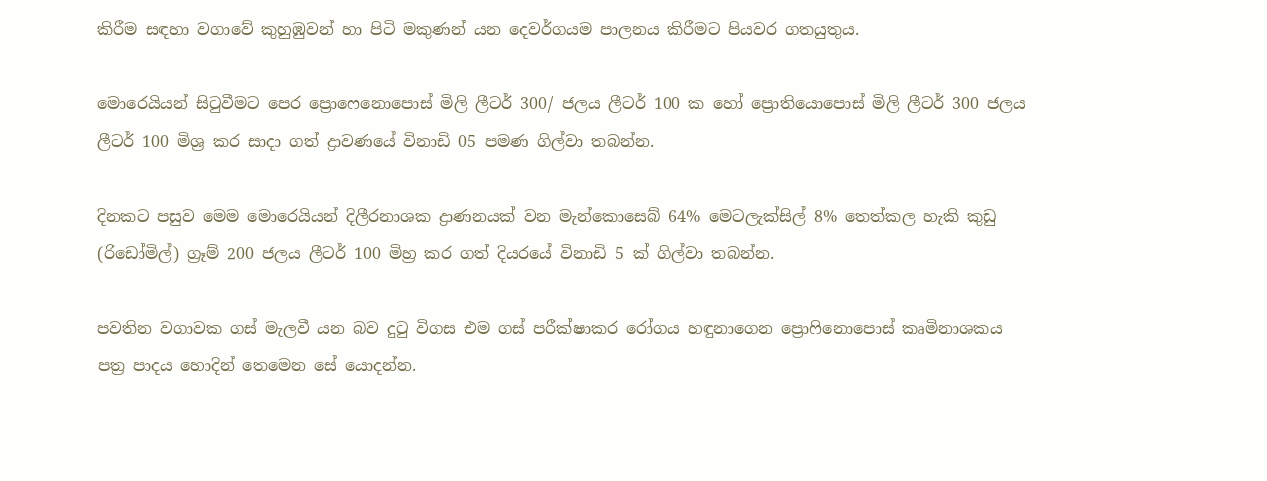කිරීම සඳහා වගාවේ කුහුඹුවන් හා පිටි මකුණන් යන දෙවර්ගයම පාලනය කිරීමට පියවර ගතයුතුය.

මොරෙයියන් සිටුවීමට පෙර ප්‍රොෆෙනොපොස් මිලි ලීටර් 300/ ජලය ලීටර් 100 ක හෝ ප්‍රොතියොපොස් මිලි ලීටර් 300 ජලය ලීටර් 100 මිශ්‍ර කර සාදා ගත් ද්‍රාවණයේ විනාඩි 05 පමණ ගිල්වා තබන්න.

දිනකට පසුව මෙම මොරෙයියන් දිලීරනාශක ද්‍රාණනයක් වන මැන්කොසෙබ් 64% මෙටලැක්සිල් 8% තෙත්කල හැකි කුඩු (රිඩෝමිල්) ග්‍රෑම් 200 ජලය ලීටර් 100 මිහ්‍ර කර ගත් දියරයේ විනාඩි 5 ක් ගිල්වා තබන්න.

පවතින වගාවක ගස් මැලවී යන බව දුටු විගස එම ගස් පරීක්ෂාකර රෝගය හඳුනාගෙන ප්‍රොෆිනොපොස් කෘමිනාශකය පත්‍ර පාදය හොදින් තෙමෙන සේ යොදන්න.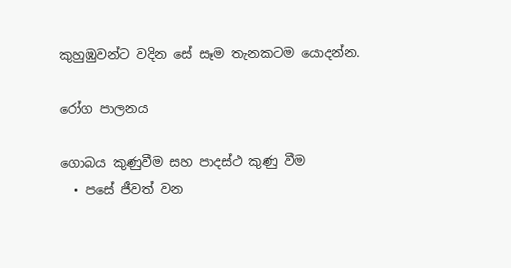කුහුඹුවන්ට වදින සේ සෑම තැනකටම යොදන්න.

රෝග පාලනය

ගොබය කුණුවීම සහ පාදස්ථ කුණු වීම
  • පසේ ජීවත් වන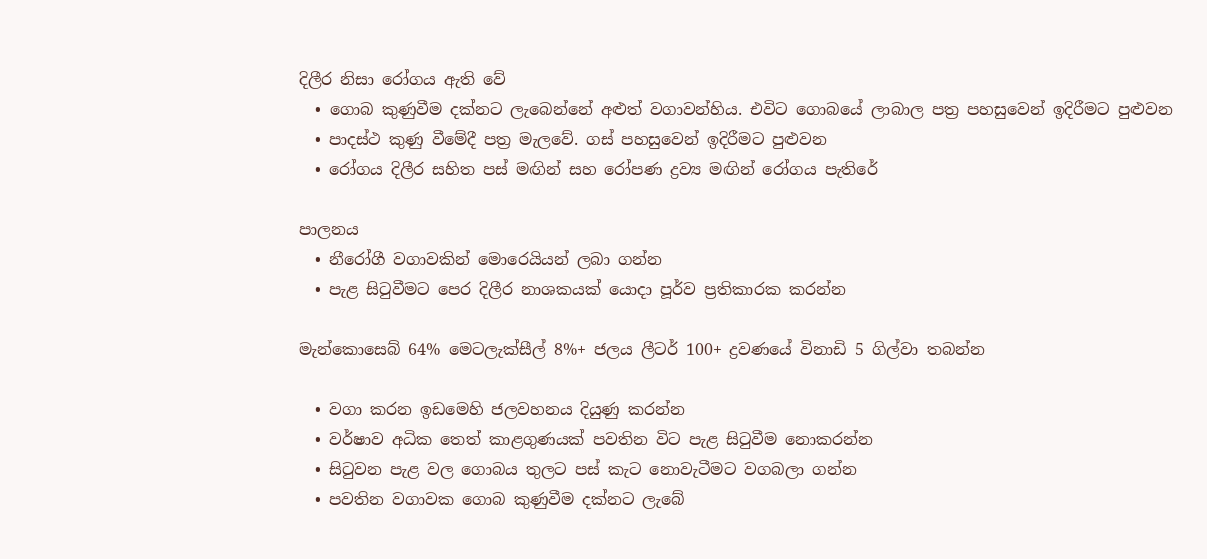දිලීර නිසා රෝගය ඇති වේ
  • ගොබ කුණුවීම දක්නට ලැබෙන්නේ අළුත් වගාවන්හිය. එවිට ගොබයේ ලාබාල පත්‍ර පහසුවෙන් ඉදිරීමට පුළුවන
  • පාදස්ථ කුණු වීමේදී පත්‍ර මැලවේ. ගස් පහසුවෙන් ඉදිරීමට පුළුවන
  • රෝගය දිලීර සහිත පස් මඟින් සහ රෝපණ ද්‍රව්‍ය මඟින් රෝගය පැතිරේ

පාලනය
  • නීරෝගී වගාවකින් මොරෙයියන් ලබා ගන්න
  • පැළ සිටුවීමට පෙර දිලීර නාශකයක් යොදා පූර්ව ප්‍රතිකාරක කරන්න

මැන්කොසෙබ් 64% මෙටලැක්සීල් 8%+ ජලය ලීටර් 100+ ද්‍රවණයේ විනාඩි 5 ගිල්වා තබන්න

  • වගා කරන ඉඩමෙහි ජලවහනය දියුණු කරන්න
  • වර්ෂාව අධික තෙත් කාළගුණයක් පවතින විට පැළ සිටුවීම නොකරන්න
  • සිටුවන පැළ වල ගොබය තුලට පස් කැට නොවැටීමට වගබලා ගන්න
  • පවතින වගාවක ගොබ කුණුවීම දක්නට ලැබේ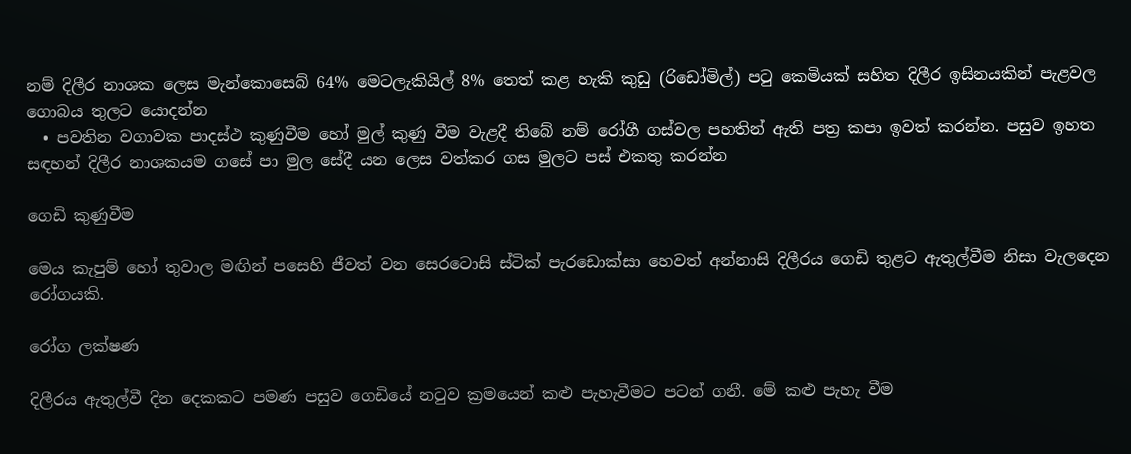නම් දිලීර නාශක ලෙස මැන්කොසෙබ් 64% මෙටලැකියිල් 8% තෙත් කළ හැකි කුඩු (රිඩෝමිල්) පටු කෙමියක් සහිත දිලීර ඉසිනයකින් පැළවල ගොබය තුලට යොදන්න
  • පවතින වගාවක පාදස්ථ කුණුවීම හෝ මුල් කුණු වීම වැළදී තිබේ නම් රෝගී ගස්වල පහතින් ඇති පත්‍ර කපා ඉවත් කරන්න. පසුව ඉහත සඳහන් දිලීර නාශකයම ගසේ පා මුල සේදී යන ලෙස වත්කර ගස මුලට පස් එකතු කරන්න

ගෙඩි කුණුවීම

මෙය කැපුම් හෝ තුවාල මඟින් පසෙහි ජීවත් වන සෙරටොසි ස්ටික් පැරඩොක්සා හෙවත් අන්නාසි දිලීරය ගෙඩි තුළට ඇතුල්වීම නිසා වැලදෙන රෝගයකි.

රෝග ලක්ෂණ

දිලීරය ඇතුල්වී දින දෙකකට පමණ පසුව ගෙඩියේ නටුව ක්‍රමයෙන් කළු පැහැවීමට පටන් ගනී. මේ කළු පැහැ වීම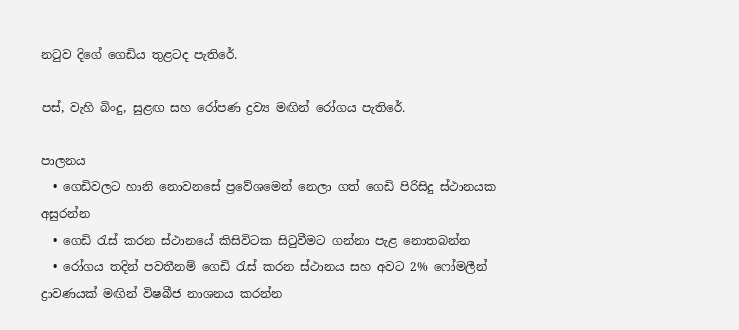නටුව දිගේ ගෙඩිය තුළටද පැතිරේ.

පස්, වැහි බිංදු, සුළඟ සහ රෝපණ ද්‍රව්‍ය මඟින් රෝගය පැතිරේ.

පාලනය
  • ගෙඩිවලට හානි නොවනසේ ප්‍රවේශමෙන් නෙලා ගත් ගෙඩි පිරිසිදු ස්ථානයක අසුරන්න
  • ගෙඩි රැස් කරන ස්ථානයේ කිසිවිටක සිටුවීමට ගන්නා පැළ නොතබන්න
  • රෝගය තදින් පවතීනම් ගෙඩි රැස් කරන ස්ථානය සහ අවට 2% ෆෝමලීන් ද්‍රාවණයක් මඟින් විෂබීජ නාශනය කරන්න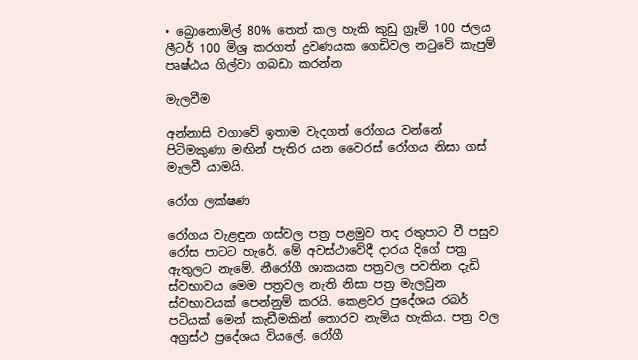• බ්‍රොනොමිල් 80% තෙත් කල හැකි කුඩු ග්‍රෑම් 100 ජලය ලීටර් 100 මිශ්‍ර කරගත් ද්‍රවණයක ගෙඩිවල නටුවේ කැපුම් පෘෂ්ඨය ගිල්වා ගබඩා කරන්න

මැලවීම

අන්නාසි වගාවේ ඉතාම වැදගත් රෝගය වන්නේ පිටිමකුණා මඟින් පැතිර යන වෛරස් රෝගය නිසා ගස් මැලවී යාමයි.

රෝග ලක්ෂණ

රෝගය වැළඳුන ගස්වල පත්‍ර පළමුව තද රතුපාට වී පසුව රෝස පාටට හැරේ. මේ අවස්ථාවේදී දාරය දිගේ පත්‍ර ඇතුලට නැමේ. නීරෝගී ශාකයක පත්‍රවල පවතින දැඩි ස්වභාවය මෙම පත්‍රවල නැති නිසා පත්‍ර මැලවුන ස්වභාවයක් පෙන්නුම් කරයි. කෙළවර ප්‍රදේශය රබර් පටියක් මෙන් කැඩීමකින් තොරව නැමිය හැකිය. පත්‍ර වල අග්‍රස්ථ ප්‍රදේශය වියලේ. රෝගී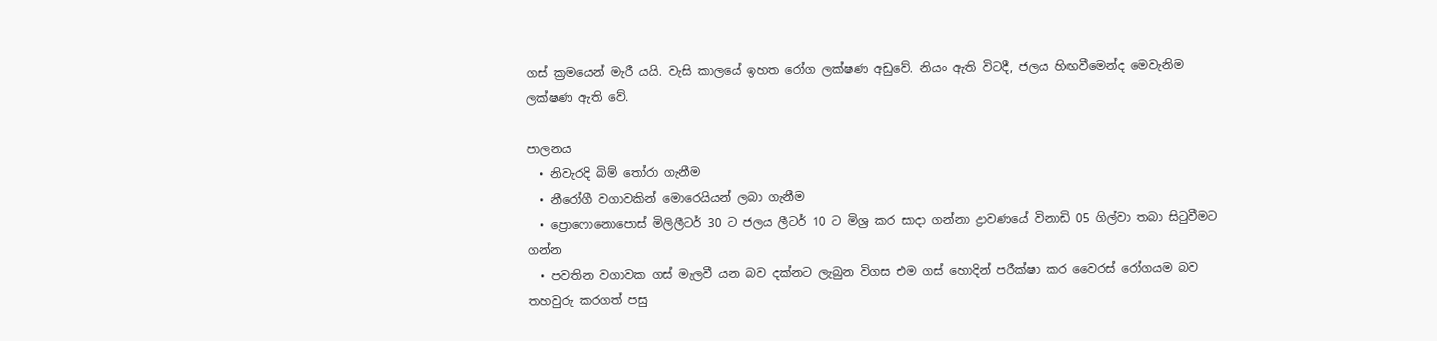ගස් ක්‍රමයෙන් මැරී යයි. වැසි කාලයේ ඉහත රෝග ලක්ෂණ අඩුවේ. නියං ඇති විටදී, ජලය හිඟවීමෙන්ද මෙවැනිම ලක්ෂණ ඇති වේ.

පාලනය
  • නිවැරදි බිම් තෝරා ගැනීම
  • නීරෝගී වගාවකින් මොරෙයියන් ලබා ගැනීම
  • ප්‍රොෆොනොපොස් මිලිලීටර් 30 ට ජලය ලීටර් 10 ට මිශ්‍ර කර සාදා ගන්නා ද්‍රාවණයේ විනාඩි 05 ගිල්වා තබා සිටුවීමට ගන්න
  • පවතින වගාවක ගස් මැලවී යන බව දක්නට ලැබුන විගස එම ගස් හොදින් පරීක්ෂා කර වෛරස් රෝගයම බව තහවුරු කරගත් පසු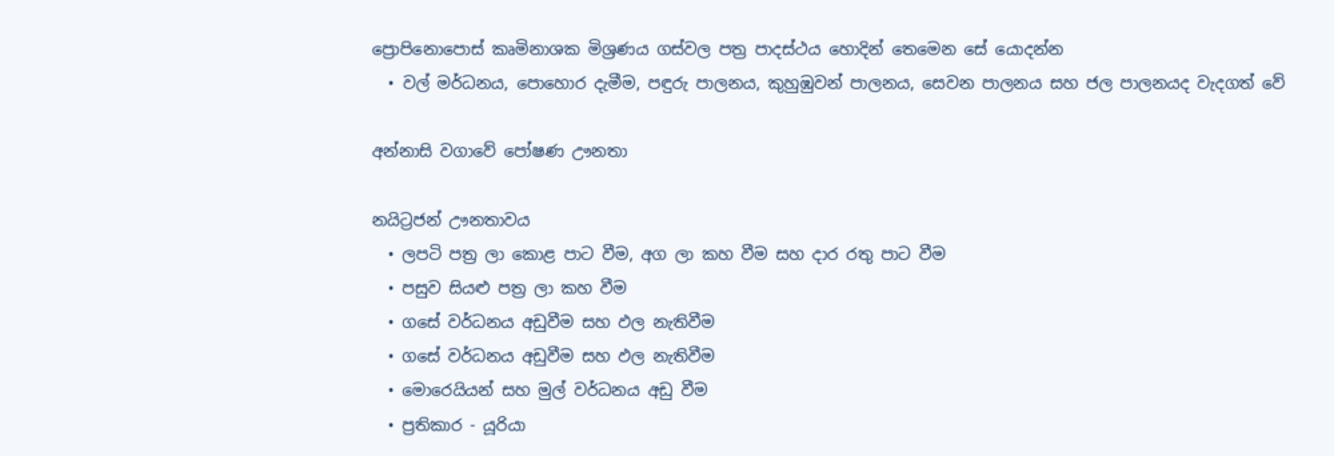ප්‍රොපිනොපොස් කෘමිනාශක මිශ්‍රණය ගස්වල පත්‍ර පාදස්ථය හොදින් තෙමෙන සේ යොදන්න
  • වල් මර්ධනය, පොහොර දැමීම, පඳුරු පාලනය, කුහුඹුවන් පාලනය, සෙවන පාලනය සහ ජල පාලනයද වැදගත් වේ

අන්නාසි වගාවේ පෝෂණ ඌනතා

නයිට්‍රජන් ඌනතාවය
  • ලපටි පත්‍ර ලා කොළ පාට වීම, අග ලා කහ වීම සහ දාර රතු පාට වීම
  • පසුව සියළු පත්‍ර ලා කහ වීම
  • ගසේ වර්ධනය අඩුවීම සහ ඵල නැතිවීම
  • ගසේ වර්ධනය අඩුවීම සහ ඵල නැතිවීම
  • මොරෙයියන් සහ මුල් වර්ධනය අඩු වීම
  • ප්‍රතිකාර - යූරියා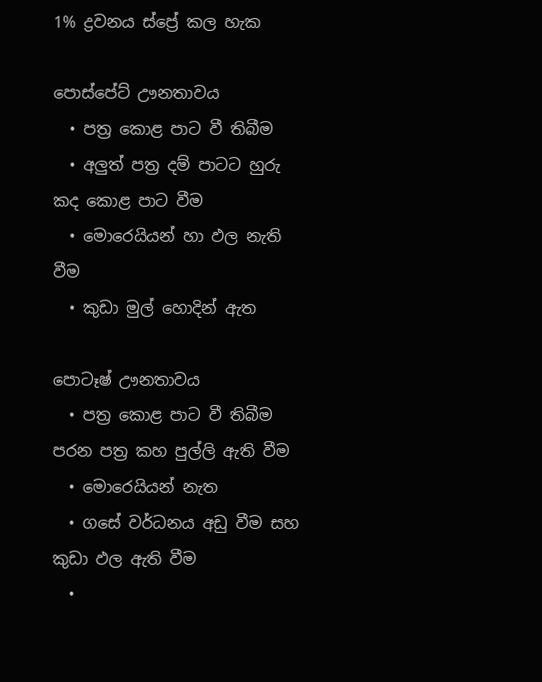1% ද්‍රවනය ස්ප්‍රේ කල හැක

පොස්පේට් ඌනතාවය
  • පත්‍ර කොළ පාට වී තිබීම
  • අලුත් පත්‍ර දම් පාටට හුරු කද කොළ පාට වීම
  • මොරෙයියන් හා ඵල නැති වීම
  • කුඩා මුල් හොදින් ඇත

පොටෑෂ් ඌනතාවය
  • පත්‍ර කොළ පාට වී තිබීම පරන පත්‍ර කහ පුල්ලි ඇති වීම
  • මොරෙයියන් නැත
  • ගසේ වර්ධනය අඩු වීම සහ කුඩා ඵල ඇති වීම
  •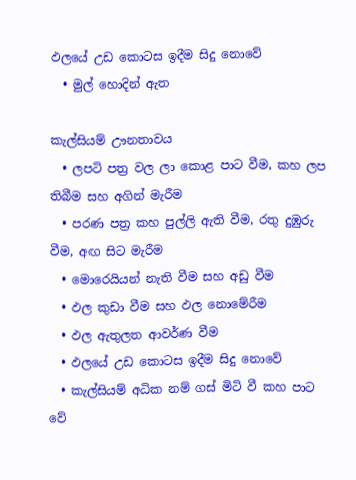ඵලයේ උඩ කොටස ඉදීම සිදු නොවේ
  • මුල් හොදින් ඇත

කැල්සියම් ඌනතාවය
  • ලපටි පත්‍ර වල ලා කොළ පාට වීම, කහ ලප තිබීම සහ අගින් මැරීම
  • පරණ පත්‍ර කහ පුල්ලි ඇති වීම, රතු දුඹුරු වීම, අඟ සිට මැරීම
  • මොරෙයියන් නැති වීම සහ අඩු වීම
  • ඵල කුඩා වීම සහ ඵල නොමේරීම
  • ඵල ඇතුලත ආවර්ණ වීම
  • ඵලයේ උඩ කොටස ඉදීම සිදු නොවේ
  • කැල්සියම් අධික නම් ගස් මිටි වී කහ පාට වේ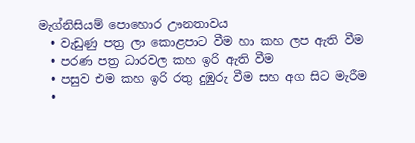මැග්නිසියම් පොහොර ඌනතාවය
  • වැඩුණු පත්‍ර ලා කොළපාට වීම හා කහ ලප ඇති වීම
  • පරණ පත්‍ර ධාරවල කහ ඉරි ඇති වීම
  • පසුව එම කහ ඉරි රතු දුඹුරු වීම සහ අග සිට මැරීම
  •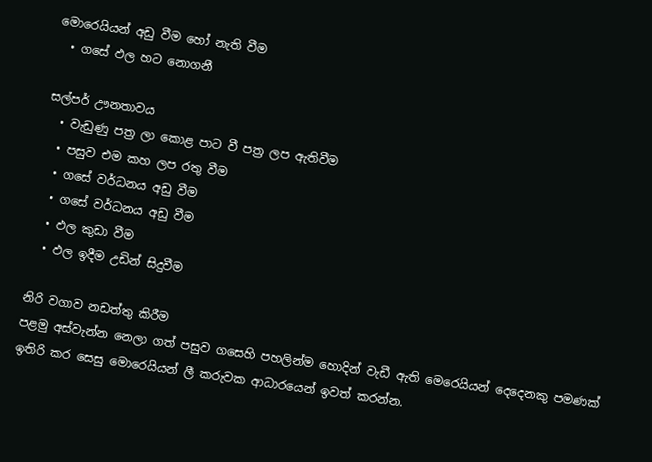මොරෙයියන් අඩු වීම හෝ නැති වීම
  • ගසේ ඵල හට නොගනී

සල්පර් ඌනතාවය
  • වැඩුණු පත්‍ර ලා කොළ පාට වී පත්‍ර ලප ඇතිවීම
  • පසුව එම කහ ලප රතු වීම
  • ගසේ වර්ධනය අඩු වීම
  • ගසේ වර්ධනය අඩු වීම
  • ඵල කුඩා වීම
  • ඵල ඉදීම උඩින් සිදුවීම

නිරි වගාව නඩත්තු කිරීම
පළමු අස්වැන්න නෙලා ගත් පසුව ගසෙහි පහලින්ම හොදින් වැඩී ඇති මෙරෙයියන් දෙදෙනකු පමණක් ඉතිරි කර සෙසු මොරෙයියන් ලී කරුවක ආධාරයෙන් ඉවත් කරන්න.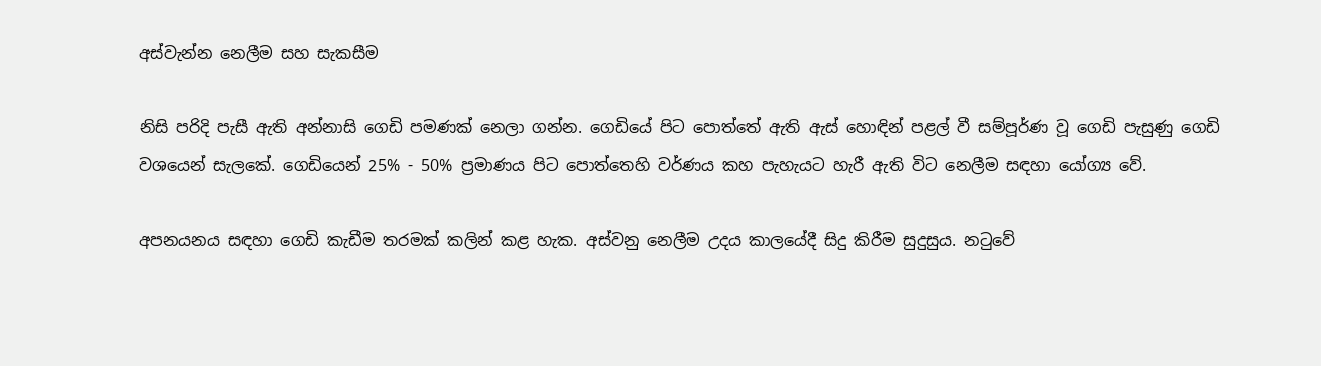අස්වැන්න නෙලීම සහ සැකසීම

නිසි පරිදි පැසී ඇති අන්නාසි ගෙඩි පමණක් නෙලා ගන්න. ගෙඩියේ පිට පොත්තේ ඇති ඇස් හොඳින් පළල් වී සම්පූර්ණ වූ ගෙඩි පැසුණු ගෙඩි වශයෙන් සැලකේ. ගෙඩියෙන් 25% - 50% ප්‍රමාණය පිට පොත්තෙහි වර්ණය කහ පැහැයට හැරී ඇති විට නෙලීම සඳහා යෝග්‍ය වේ.

අපනයනය සඳහා ගෙඩි කැඩීම තරමක් කලින් කළ හැක. අස්වනු නෙලීම උදය කාලයේදී සිදු කිරීම සුදුසුය. නටුවේ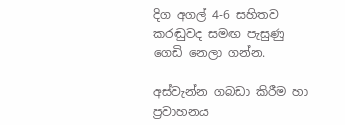දිග අගල් 4-6 සහිතව කරඬුවද සමඟ පැසුණු ගෙඩි නෙලා ගන්න.

අස්වැන්න ගබඩා කිරීම හා ප්‍රවාහනය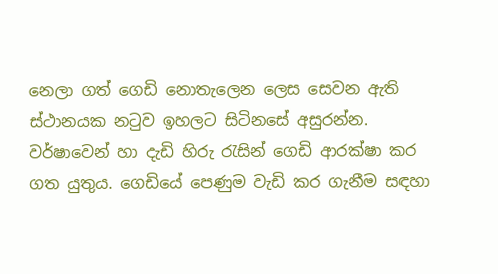නෙලා ගත් ගෙඩි නොතැලෙන ලෙස සෙවන ඇති ස්ථානයක නටුව ඉහලට සිටිනසේ අසුරන්න. වර්ෂාවෙන් හා දැඩි හිරු රැසින් ගෙඩි ආරක්ෂා කර ගත යුතුය. ගෙඩියේ පෙණුම වැඩි කර ගැනීම සඳහා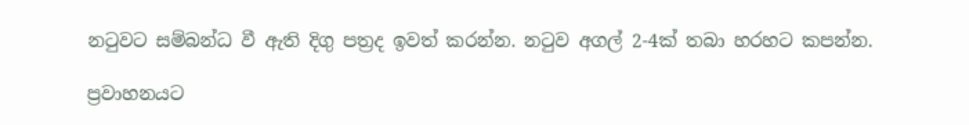නටුවට සම්බන්ධ වී ඇති දිගු පත්‍රද ඉවත් කරන්න. නටුව අගල් 2-4ක් තබා හරහට කපන්න.

ප්‍රවාහනයට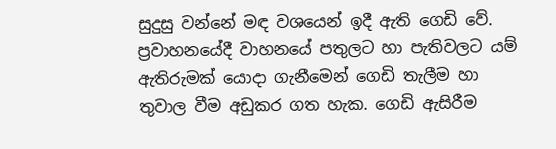සුදුසු වන්නේ මඳ වශයෙන් ඉදී ඇති ගෙඩි වේ. ප්‍රවාහනයේදී වාහනයේ පතුලට හා පැතිවලට යම් ඇතිරුමක් යොදා ගැනීමෙන් ගෙඩි තැලීම හා තුවාල වීම අඩුකර ගත හැක. ගෙඩි ඇසිරීම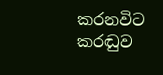කරනවිට කරඬුව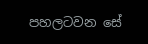පහලටවන සේ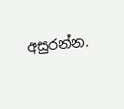අසුරන්න.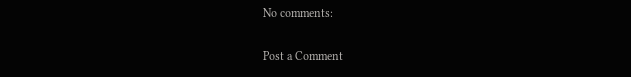No comments:

Post a Comment